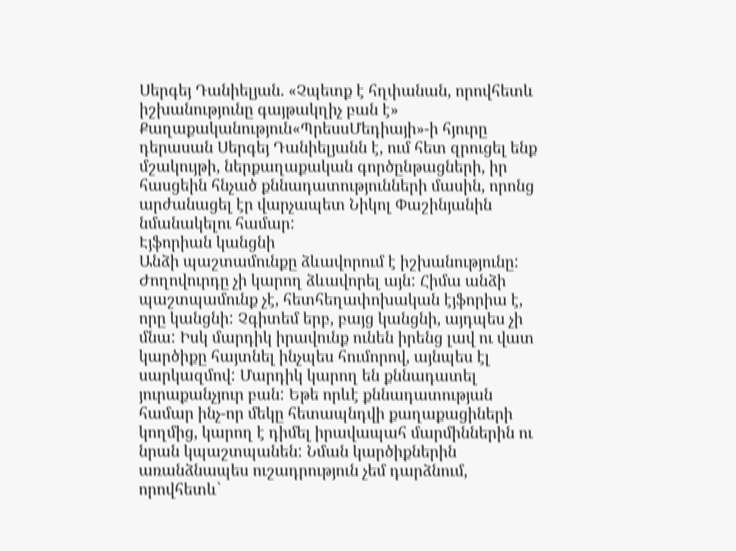Սերգեյ Դանիելյան. «Չպետք է հղփանան, որովհետև իշխանությունը գայթակղիչ բան է»
Քաղաքականություն«ՊրեսսՄեդիայի»-ի հյուրը դերասան Սերգեյ Դանիելյանն է, ում հետ զրուցել ենք մշակույթի, ներքաղաքական գործընթացների, իր հասցեին հնչած քննադատությունների մասին, որոնց արժանացել էր վարչապետ Նիկոլ Փաշինյանին նմանակելու համար:
Էյֆորիան կանցնի
Անձի պաշտամունքը ձևավորում է իշխանությունը: Ժողովուրդը չի կարող ձևավորել այն: Հիմա անձի պաշտպամունք չէ, հետհեղափոխական էյֆորիա է, որը կանցնի: Չգիտեմ երբ, բայց կանցնի, այդպես չի մնա: Իսկ մարդիկ իրավունք ունեն իրենց լավ ու վատ կարծիքը հայտնել ինչպես հումորով, այնպես էլ սարկազմով: Մարդիկ կարող են քննադատել յուրաքանչյուր բան: Եթե որևէ քննադատության համար ինչ-որ մեկը հետապնդվի քաղաքացիների կողմից, կարող է դիմել իրավապահ մարմիններին ու նրան կպաշտպանեն: Նման կարծիքներին առանձնապես ուշադրություն չեմ դարձնում, որովհետև`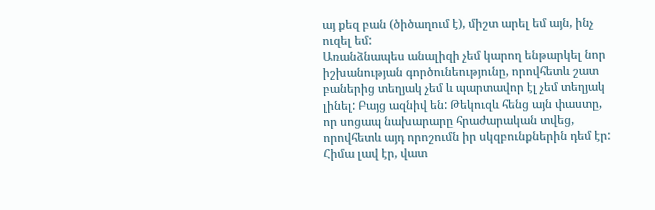այ քեզ բան (ծիծաղում է), միշտ արել եմ այն, ինչ ուզել եմ:
Առանձնապես անալիզի չեմ կարող ենթարկել նոր իշխանության գործունեությունը, որովհետև շատ բաներից տեղյակ չեմ և պարտավոր էլ չեմ տեղյակ լինել: Բայց ազնիվ են: Թեկուզև հենց այն փաստը, որ սոցապ նախարարը հրաժարական տվեց, որովհետև այդ որոշումն իր սկզբունքներին դեմ էր: Հիմա լավ էր, վատ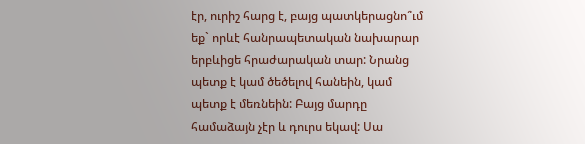էր, ուրիշ հարց է, բայց պատկերացնո՞ւմ եք` որևէ հանրապետական նախարար երբևիցե հրաժարական տար: Նրանց պետք է կամ ծեծելով հանեին, կամ պետք է մեռնեին: Բայց մարդը համաձայն չէր և դուրս եկավ: Սա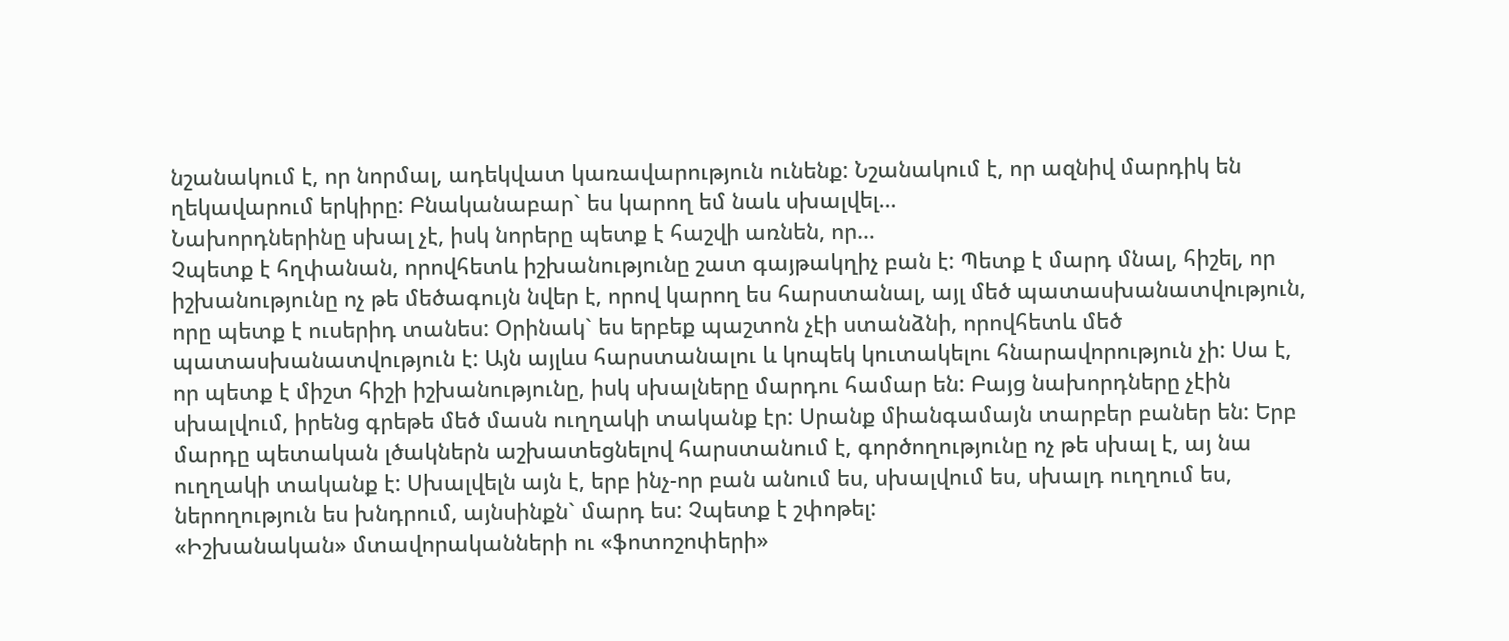նշանակում է, որ նորմալ, ադեկվատ կառավարություն ունենք: Նշանակում է, որ ազնիվ մարդիկ են ղեկավարում երկիրը: Բնականաբար` ես կարող եմ նաև սխալվել…
Նախորդներինը սխալ չէ, իսկ նորերը պետք է հաշվի առնեն, որ…
Չպետք է հղփանան, որովհետև իշխանությունը շատ գայթակղիչ բան է: Պետք է մարդ մնալ, հիշել, որ իշխանությունը ոչ թե մեծագույն նվեր է, որով կարող ես հարստանալ, այլ մեծ պատասխանատվություն, որը պետք է ուսերիդ տանես: Օրինակ` ես երբեք պաշտոն չէի ստանձնի, որովհետև մեծ պատասխանատվություն է: Այն այլևս հարստանալու և կոպեկ կուտակելու հնարավորություն չի: Սա է, որ պետք է միշտ հիշի իշխանությունը, իսկ սխալները մարդու համար են: Բայց նախորդները չէին սխալվում, իրենց գրեթե մեծ մասն ուղղակի տականք էր: Սրանք միանգամայն տարբեր բաներ են: Երբ մարդը պետական լծակներն աշխատեցնելով հարստանում է, գործողությունը ոչ թե սխալ է, այ նա ուղղակի տականք է: Սխալվելն այն է, երբ ինչ-որ բան անում ես, սխալվում ես, սխալդ ուղղում ես, ներողություն ես խնդրում, այնսինքն` մարդ ես: Չպետք է շփոթել:
«Իշխանական» մտավորականների ու «ֆոտոշոփերի»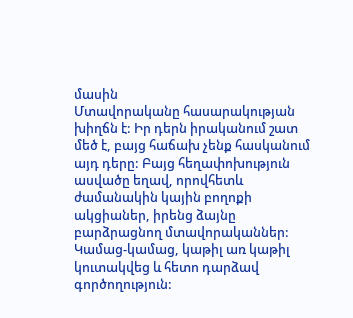մասին
Մտավորականը հասարակության խիղճն է: Իր դերն իրականում շատ մեծ է, բայց հաճախ չենք հասկանում այդ դերը: Բայց հեղափոխություն ասվածը եղավ, որովհետև ժամանակին կային բողոքի ակցիաներ, իրենց ձայնը բարձրացնող մտավորականներ: Կամաց-կամաց, կաթիլ առ կաթիլ կուտակվեց և հետո դարձավ գործողություն: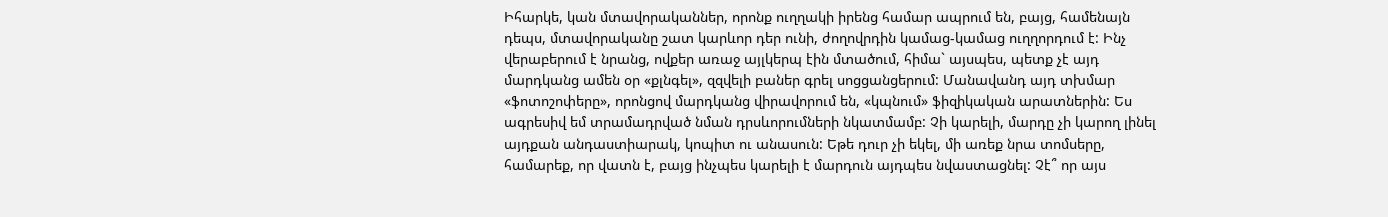Իհարկե, կան մտավորականներ, որոնք ուղղակի իրենց համար ապրում են, բայց, համենայն դեպս, մտավորականը շատ կարևոր դեր ունի, ժողովրդին կամաց-կամաց ուղղորդում է: Ինչ վերաբերում է նրանց, ովքեր առաջ այլկերպ էին մտածում, հիմա` այսպես, պետք չէ այդ մարդկանց ամեն օր «քլնգել», զզվելի բաներ գրել սոցցանցերում: Մանավանդ այդ տխմար «ֆոտոշոփերը», որոնցով մարդկանց վիրավորում են, «կպնում» ֆիզիկական արատներին: Ես ագրեսիվ եմ տրամադրված նման դրսևորումների նկատմամբ: Չի կարելի, մարդը չի կարող լինել այդքան անդաստիարակ, կոպիտ ու անասուն: Եթե դուր չի եկել, մի առեք նրա տոմսերը, համարեք, որ վատն է, բայց ինչպես կարելի է մարդուն այդպես նվաստացնել: Չէ՞ որ այս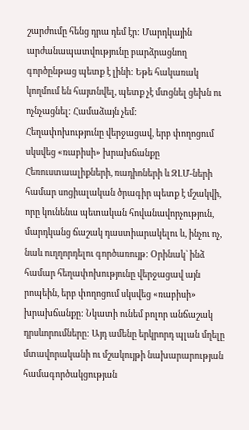շարժումը հենց դրա դեմ էր: Մարդկային արժանապատվությունը բարձրացնող գործընթաց պետք է լինի: Եթե հակառակ կողմում են հայտնվել, պետք չէ մտցնել ցեխն ու ոչնչացնել: Համաձայն չեմ:
Հեղափոխությունը վերջացավ, երբ փողոցում սկսվեց «ռաբիսի» խրախճանքը
Հեռուստաալիքների, ռադիոների և ԶԼՄ-ների համար սոցիալական ծրագիր պետք է մշակվի, որը կունենա պետական հովանավորչություն, մարդկանց ճաշակ դաստիարակելու և, ինչու ոչ, նաև ուղղորդելու գործառույթ: Օրինակ` ինձ համար հեղափոխությունը վերջացավ այն րոպեին, երբ փողոցում սկսվեց «ռաբիսի» խրախճանքը: Նկատի ունեմ բոլոր անճաշակ դրսևորումները: Այդ ամենը երկրորդ պլան մղելը մտավորականի ու մշակույթի նախարարության համագործակցության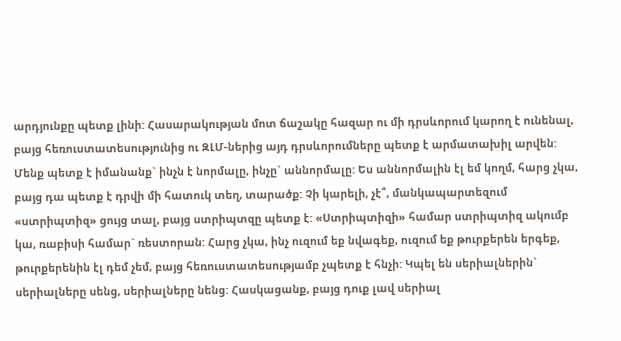արդյունքը պետք լինի: Հասարակության մոտ ճաշակը հազար ու մի դրսևորում կարող է ունենալ, բայց հեռուստատեսությունից ու ԶԼՄ-ներից այդ դրսևորումները պետք է արմատախիլ արվեն: Մենք պետք է իմանանք` ինչն է նորմալը, ինչը` աննորմալը: Ես աննորմալին էլ եմ կողմ, հարց չկա, բայց դա պետք է դրվի մի հատուկ տեղ, տարածք: Չի կարելի, չէ՞, մանկապարտեզում «ստրիպտիզ» ցույց տալ, բայց ստրիպտզը պետք է: «Ստրիպտիզի» համար ստրիպտիզ ակումբ կա, ռաբիսի համար` ռեստորան: Հարց չկա, ինչ ուզում եք նվագեք, ուզում եք թուրքերեն երգեք, թուրքերենին էլ դեմ չեմ, բայց հեռուստատեսությամբ չպետք է հնչի: Կպել են սերիալներին` սերիալները սենց, սերիալները նենց: Հասկացանք, բայց դուք լավ սերիալ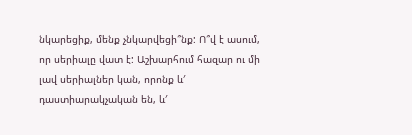նկարեցիք, մենք չնկարվեցի՞նք: Ո՞վ է ասում, որ սերիալը վատ է: Աշխարհում հազար ու մի լավ սերիալներ կան, որոնք և′ դաստիարակչական են, և′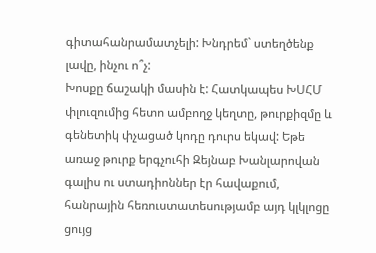գիտահանրամատչելի: Խնդրեմ` ստեղծենք լավը, ինչու ո՞չ:
Խոսքը ճաշակի մասին է: Հատկապես ԽՍՀՄ փլուզումից հետո ամբողջ կեղտը, թուրքիզմը և գենետիկ փչացած կոդը դուրս եկավ: Եթե առաջ թուրք երգչուհի Զեյնաբ Խանլարովան գալիս ու ստադիոններ էր հավաքում, հանրային հեռուստատեսությամբ այդ կլկլոցը ցույց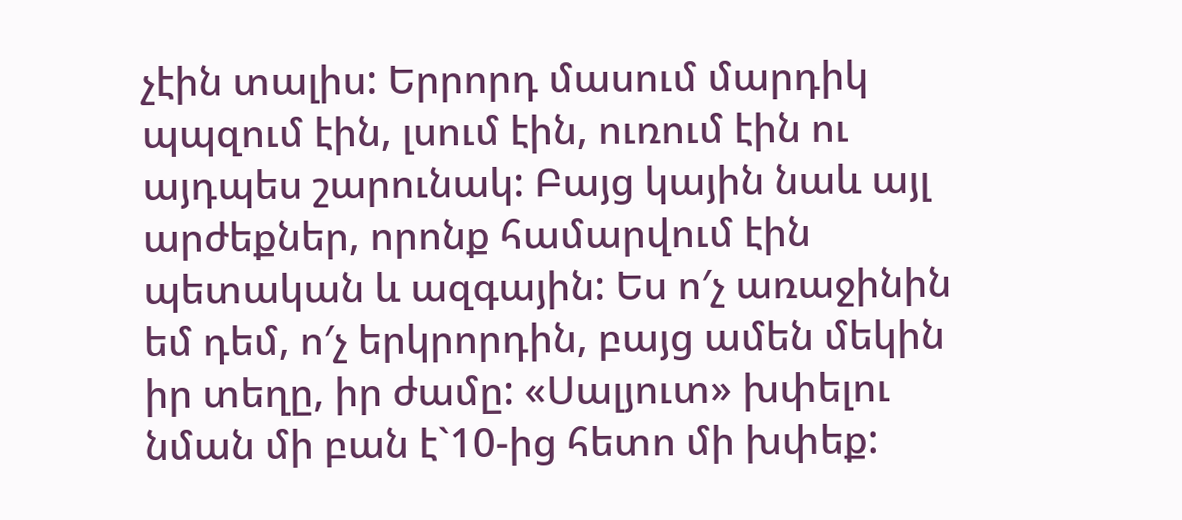չէին տալիս: Երրորդ մասում մարդիկ պպզում էին, լսում էին, ուռում էին ու այդպես շարունակ: Բայց կային նաև այլ արժեքներ, որոնք համարվում էին պետական և ազգային: Ես ո′չ առաջինին եմ դեմ, ո′չ երկրորդին, բայց ամեն մեկին իր տեղը, իր ժամը: «Սալյուտ» խփելու նման մի բան է`10-ից հետո մի խփեք: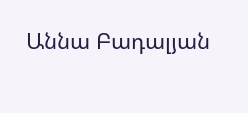Աննա Բադալյան